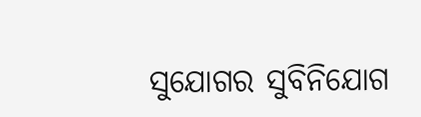ସୁଯୋଗର ସୁବିନିଯୋଗ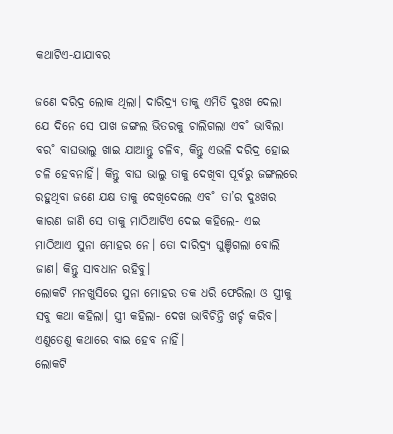କଥାଟିଏ-ଯାଯାବର

ଜଣେ ଦରିଦ୍ର ଲୋକ ଥିଲା। ଦାରିଦ୍ର୍ୟ ତାକୁ ଏମିତି ଦୁଃଖ ଦେଲା ଯେ ଦିନେ ସେ ପାଖ ଜଙ୍ଗଲ ଭିତରକୁ ଚାଲିଗଲା ଏବ˚ ଭାବିଲା ବର˚ ବାଘଭାଲୁ ଖାଇ ଯାଆନ୍ତୁ ଚଳିବ, କିନ୍ତୁ ଏଭଳି ଦରିଦ୍ର ହୋଇ ଚଳି ହେବନାହିଁ। କିନ୍ତୁ ବାଘ ଭାଲୁ ତାକୁ ଦେଖିବା ପୂର୍ବରୁ ଜଙ୍ଗଲରେ ରହୁଥିବା ଜଣେ ଯକ୍ଷ ତାକୁ ଦେଖିଦେଲେ ଏବ˚ ତା’ର ଦୁଃଖର କାରଣ ଜାଣି ସେ ତାକୁ ମାଠିଆଟିଏ ଦେଇ କହିଲେ- ଏଇ ମାଠିଆଏ ସୁନା ମୋହର ନେ। ତୋ ଦାରିଦ୍ର୍ୟ ଘୁଞ୍ଚିଗଲା ବୋଲି ଜାଣ। କିନ୍ତୁ ସାବଧାନ ରହିବୁ।
ଲୋକଟି ମନଖୁସିରେ ସୁନା ମୋହର ତକ ଧରି ଫେରିଲା ଓ ସ୍ତ୍ରୀକୁ ସବୁ କଥା କହିଲା। ସ୍ତ୍ରୀ କହିଲା- ଦେଖ ଭାବିଚିନ୍ତି ଖର୍ଚ୍ଚ କରିବ। ଏଣୁତେଣୁ କଥାରେ ବାଇ ହେବ ନାହିଁ।
ଲୋକଟି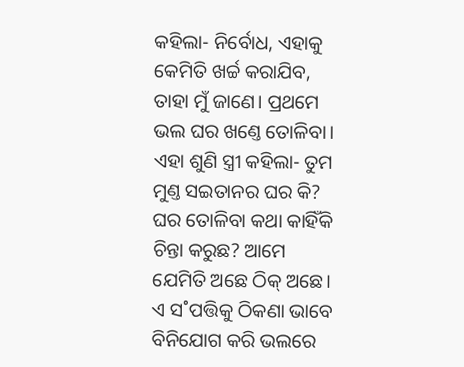କହିଲା- ନିର୍ବୋଧ, ଏହାକୁ କେମିତି ଖର୍ଚ୍ଚ କରାଯିବ, ତାହା ମୁଁ ଜାଣେ। ପ୍ରଥମେ ଭଲ ଘର ଖଣ୍ତେ ତୋଳିବା।
ଏହା ଶୁଣି ସ୍ତ୍ରୀ କହିଲା- ତୁମ ମୁଣ୍ତ ସଇତାନର ଘର କି? ଘର ତୋଳିବା କଥା କାହିଁକି ଚିନ୍ତା କରୁଛ? ଆମେ ଯେମିତି ଅଛେ ଠିକ୍‌ ଅଛେ। ଏ ସ˚ପତ୍ତିକୁ ଠିକଣା ଭାବେ ବିନିଯୋଗ କରି ଭଲରେ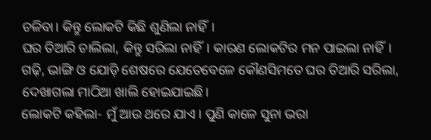ଚଳିବା। କିନ୍ତୁ ଲୋକଟି କିଛି ଶୁଣିଲା ନାହିଁ।
ଘର ତିଆରି ଚାଲିଲା, କିନ୍ତୁ ସରିଲା ନାହିଁ। କାରଣ ଲୋକଟିର ମନ ପାଇଲା ନାହିଁ। ଗଢ଼ି, ଭାଙ୍ଗି ଓ ଯୋଡ଼ି ଶେଷରେ ଯେତେବେଳେ କୌଣସିମତେ ଘର ତିଆରି ସରିଲା, ଦେଖାଗଲା ମାଠିଆ ଖାଲି ହୋଇଯାଇଛି।
ଲୋକଟି କହିଲା- ମୁଁ ଆଉ ଥରେ ଯାଏ। ପୁଣି କାଳେ ସୁନା ଭରା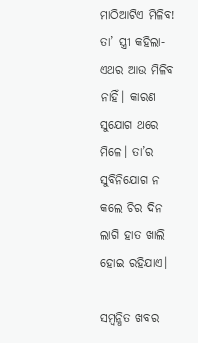ମାଠିଆଟିଏ ମିଳିବ!
ତା’ ସ୍ତ୍ରୀ କହିଲା- ଏଥର ଆଉ ମିଳିବ ନାହିଁ। କାରଣ ସୁଯୋଗ ଥରେ ମିଳେ। ତା’ର ସୁବିନିଯୋଗ ନ କଲେ ଚିର ଦିନ ଲାଗି ହାତ ଖାଲି ହୋଇ ରହିଯାଏ।

ସମ୍ବନ୍ଧିତ ଖବର